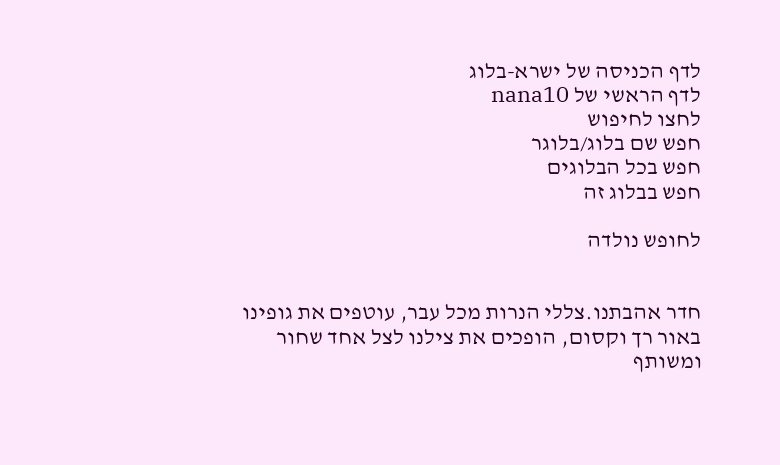לדף הכניסה של ישרא-בלוג
לדף הראשי של nana10
לחצו לחיפוש
חפש שם בלוג/בלוגר
חפש בכל הבלוגים
חפש בבלוג זה

לחופש נולדה


חדר אהבתנו.צללי הנרות מכל עבר, עוטפים את גופינו באור רך וקסום, הופכים את צילנו לצל אחד שחור ומשותף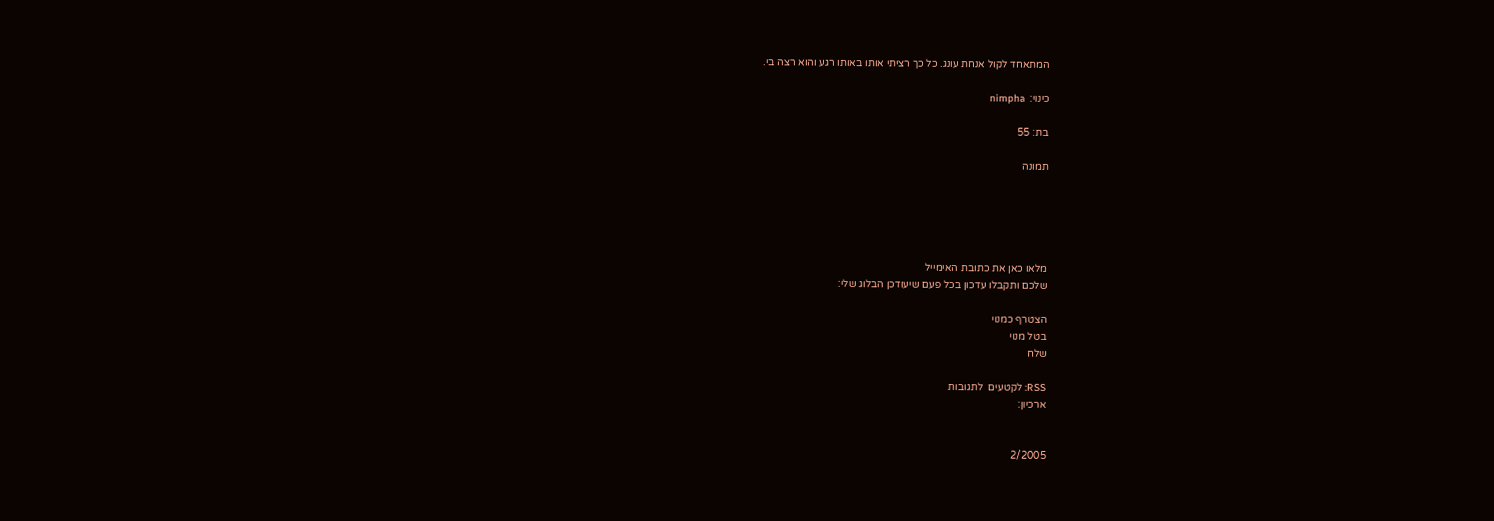המתאחד לקול אנחת עונג. כל כך רציתי אותו באותו רגע והוא רצה בי.

כינוי:  nimpha

בת: 55

תמונה





מלאו כאן את כתובת האימייל
שלכם ותקבלו עדכון בכל פעם שיעודכן הבלוג שלי:

הצטרף כמנוי
בטל מנוי
שלח

RSS: לקטעים  לתגובות
ארכיון:


2/2005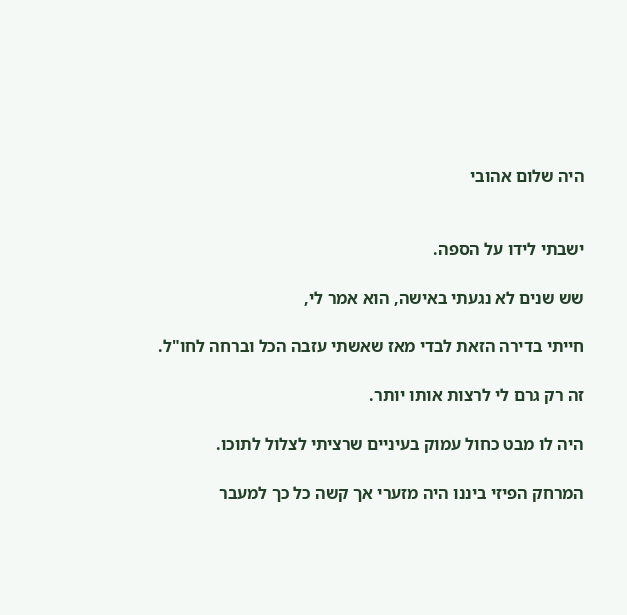היה שלום אהובי


ישבתי לידו על הספה.

שש שנים לא נגעתי באישה, הוא אמר לי,

חייתי בדירה הזאת לבדי מאז שאשתי עזבה הכל וברחה לחו"ל.

זה רק גרם לי לרצות אותו יותר.

היה לו מבט כחול עמוק בעיניים שרציתי לצלול לתוכו.

המרחק הפיזי ביננו היה מזערי אך קשה כל כך למעבר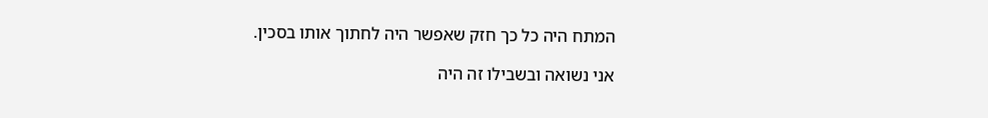המתח היה כל כך חזק שאפשר היה לחתוך אותו בסכין.

אני נשואה ובשבילו זה היה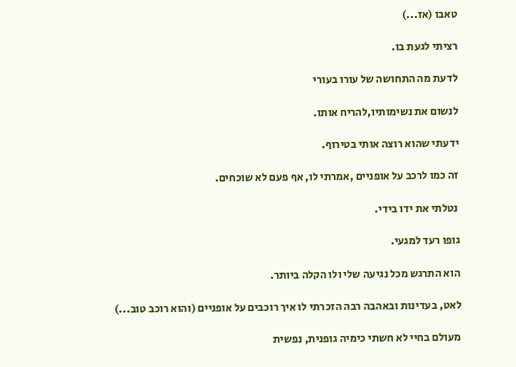טאבו (אז...)

רציתי לגעת בו.

לדעת מה התחושה של עורו בעורי

לנשום את נשימותיו,להריח אותו.

ידעתי שהוא רוצה אותי בטירוף.

זה כמו לרכב על אופניים ,אמרתי לו, אף פעם לא שוכחים.

 נטלתי את ידו בידי.

גופו רעד למגעי.

הוא התרגש מכל נגיעה שלי ולו הקלה ביותר.

לאט, בעדינות ובאהבה רבה הזכרתי לו איך רוכבים על אופניים (והוא רוכב טוב...)

מעולם בחיי לא חשתי כימיה גופנית, נפשית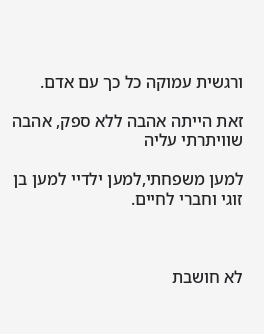ורגשית עמוקה כל כך עם אדם.

זאת הייתה אהבה ללא ספק, אהבה שוויתרתי עליה

למען משפחתי,למען ילדיי למען בן זוגי וחברי לחיים.



לא חושבת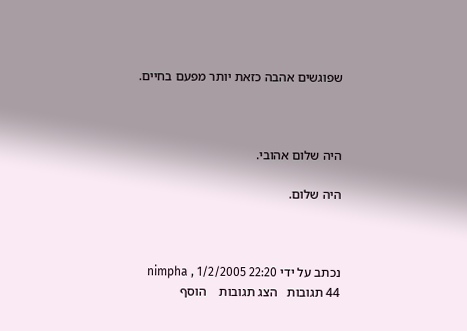שפוגשים אהבה כזאת יותר מפעם בחיים.



היה שלום אהובי.

היה שלום.



נכתב על ידי nimpha , 1/2/2005 22:20
44 תגובות   הצג תגובות    הוסף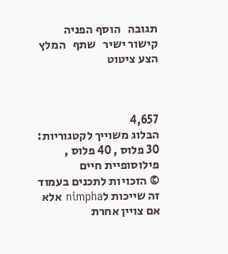תגובה   הוסף הפניה   קישור ישיר   שתף   המלץ   הצע ציטוט



4,657
הבלוג משוייך לקטגוריות: 30 פלוס , 40 פלוס , פילוסופיית חיים
© הזכויות לתכנים בעמוד זה שייכות לnimpha אלא אם צויין אחרת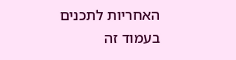האחריות לתכנים בעמוד זה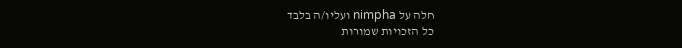חלה על nimpha ועליו/ה בלבד
כל הזכויות שמורות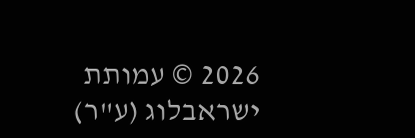2026 © עמותת ישראבלוג (ע"ר)